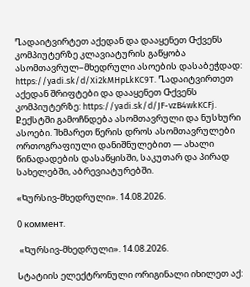Ⴂადაიტვირტეთ აქედან და დააყენეთ Ⴇქვენს კომპიუტერზე კლავიატურის გაწყობა ასომთავრულ–მხედრული ასოების დასაბეჭდად: https://yadi.sk/d/Xi2kMHpLkKC9T. Ⴂადაიტვირთეთ აქედან შრიფტები და დააყენეთ Ⴇქვენს კომპიუტერზე: https://yadi.sk/d/JF-vzB4wkKCFj. Ⴒექსტში გამოჩნდება ასომთავრული და ნუსხური ასოები. Ⴈხმარეთ წერის დროს ასომთავრულები ორთოგრაფიული დანიშნულებით — ახალი წინადადების დასაწყისში, საკუთარ და პირად სახელებში, აბრევიატურებში.

«Ⴉურსივ-მხედრული». 14.08.2026.

0 коммент.

 «Ⴉურსივ-მხედრული». 14.08.2026.

Ⴑტატიის ელექტრონული ორიგინალი იხილეთ აქ: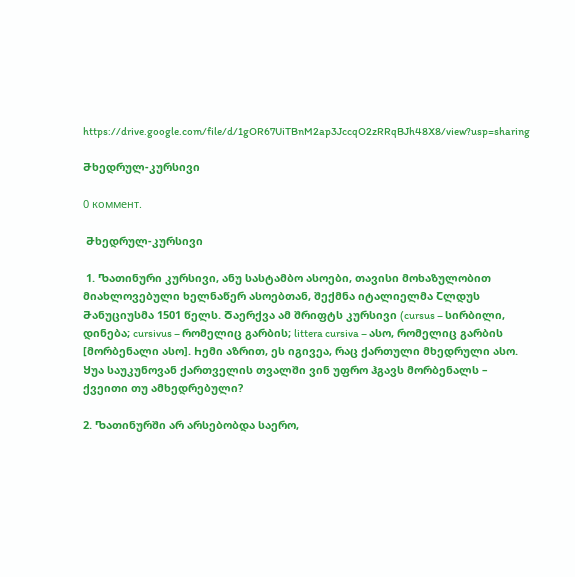https://drive.google.com/file/d/1gOR67UiTBnM2ap3JccqO2zRRqBJh48X8/view?usp=sharing

Ⴋხედრულ-კურსივი

0 коммент.

 Ⴋხედრულ-კურსივი

 1. Ⴊათინური კურსივი, ანუ სასტამბო ასოები, თავისი მოხაზულობით მიახლოვებული ხელნაწერ ასოებთან, შექმნა იტალიელმა Ⴀლდუს Ⴋანუციუსმა 1501 წელს. Ⴃაერქვა ამ შრიფტს კურსივი (cursus – სირბილი, დინება; cursivus – რომელიც გარბის; littera cursiva – ასო, რომელიც გარბის [მორბენალი ასო]. Ⴙემი აზრით, ეს იგივეა, რაც ქართული მხედრული ასო. Ⴘუა საუკუნოვან ქართველის თვალში ვინ უფრო ჰგავს მორბენალს – ქვეითი თუ ამხედრებული?

2. Ⴊათინურში არ არსებობდა საერო,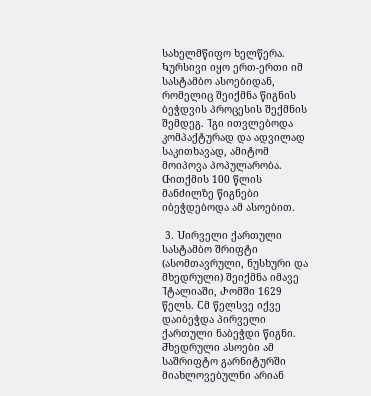სახელმწიფო ხელწერა. Ⴉურსივი იყო ერთ-ერთი იმ სასტამბო ასოებიდან, რომელიც შეიქმნა წიგნის ბეჭდვის პროცესის შექმნის შემდეგ. Ⴈგი ითვლებოდა კომპაქტურად და ადვილად საკითხავად, ამიტომ მოიპოვა პოპულარობა. Ⴇითქმის 100 წლის მანძილზე წიგნები იბეჭდებოდა ამ ასოებით.

 3. Ⴎირველი ქართული სასტამბო შრიფტი (ასომთავრული, ნუსხური და მხედრული) შეიქმნა იმავე Ⴈტალიაში, Ⴐომში 1629 წელს. Ⴀმ წელსვე იქვე დაიბეჭდა პირველი ქართული ნაბეჭდი წიგნი. Ⴋხედრული ასოები ამ საშრიფტო გარნიტურში მიახლოვებულნი არიან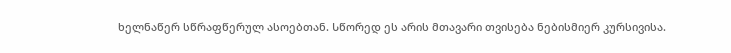ხელნაწერ სწრაფწერულ ასოებთან. Ⴑწორედ ეს არის მთავარი თვისება ნებისმიერ კურსივისა.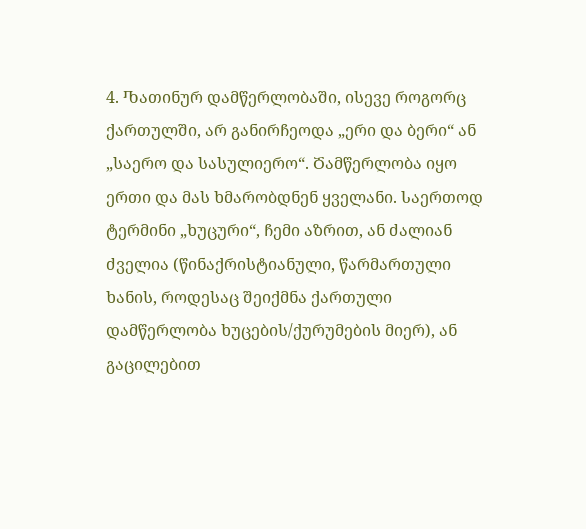4. Ⴊათინურ დამწერლობაში, ისევე როგორც ქართულში, არ განირჩეოდა „ერი და ბერი“ ან „საერო და სასულიერო“. Ⴃამწერლობა იყო ერთი და მას ხმარობდნენ ყველანი. Ⴑაერთოდ ტერმინი „ხუცური“, ჩემი აზრით, ან ძალიან ძველია (წინაქრისტიანული, წარმართული ხანის, როდესაც შეიქმნა ქართული დამწერლობა ხუცების/ქურუმების მიერ), ან გაცილებით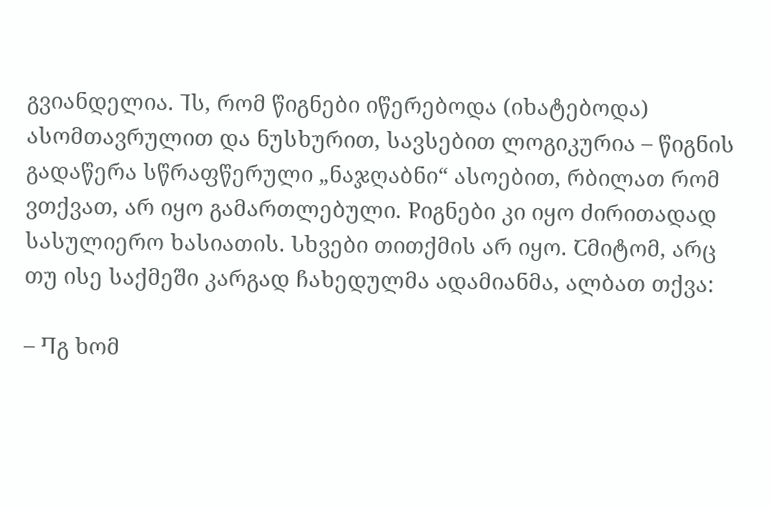გვიანდელია. Ⴈს, რომ წიგნები იწერებოდა (იხატებოდა) ასომთავრულით და ნუსხურით, სავსებით ლოგიკურია – წიგნის გადაწერა სწრაფწერული „ნაჯღაბნი“ ასოებით, რბილათ რომ ვთქვათ, არ იყო გამართლებული. Ⴜიგნები კი იყო ძირითადად სასულიერო ხასიათის. Ⴑხვები თითქმის არ იყო. Ⴀმიტომ, არც თუ ისე საქმეში კარგად ჩახედულმა ადამიანმა, ალბათ თქვა:

– Ⴄგ ხომ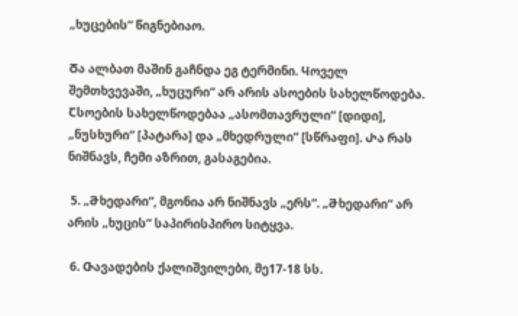„ხუცების“ წიგნებიაო.

Ⴃა ალბათ მაშინ გაჩნდა ეგ ტერმინი. Ⴗოველ შემთხვევაში, „ხუცური“ არ არის ასოების სახელწოდება. Ⴀსოების სახელწოდებაა „ასომთავრული“ [დიდი], „ნუსხური“ [პატარა] და „მხედრული“ [სწრაფი]. Ⴐა რას ნიშნავს, ჩემი აზრით, გასაგებია.

 5. „Ⴋხედარი“, მგონია არ ნიშნავს „ერს“. „Ⴋხედარი“ არ არის „ხუცის“ საპირისპირო სიტყვა.

 6. Ⴇავადების ქალიშვილები, მე17-18 სს.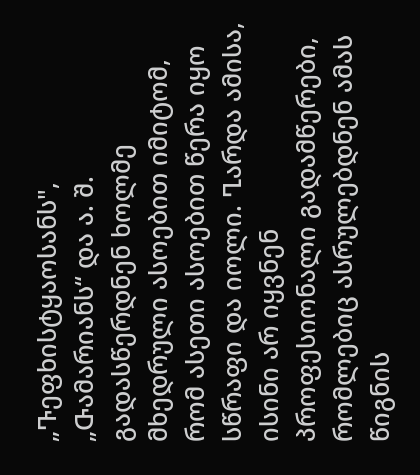„Ⴅეფხისტყაოსანს", „Ⴇამარიანს“ და ა. შ. გადასწერდნენ ხოლმე მხედრული ასოებით იმიტომ, რომ ასეთი ასოებით წერა იყო სწრაფი და იოლი. Ⴂარდა ამისა, ისინი არ იყვნენ პროფესიონალი გადამწერები, რომლებიც ასრულებდნენ ამას წიგნის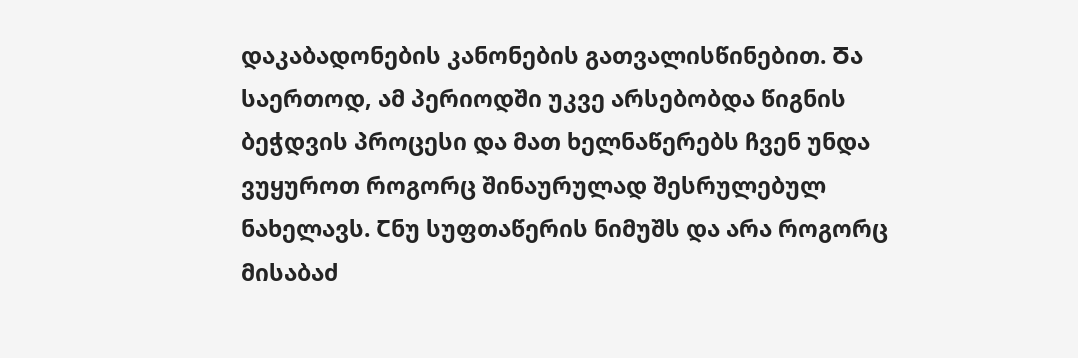დაკაბადონების კანონების გათვალისწინებით. Ⴃა საერთოდ, ამ პერიოდში უკვე არსებობდა წიგნის ბეჭდვის პროცესი და მათ ხელნაწერებს ჩვენ უნდა ვუყუროთ როგორც შინაურულად შესრულებულ ნახელავს. Ⴀნუ სუფთაწერის ნიმუშს და არა როგორც მისაბაძ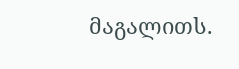მაგალითს.